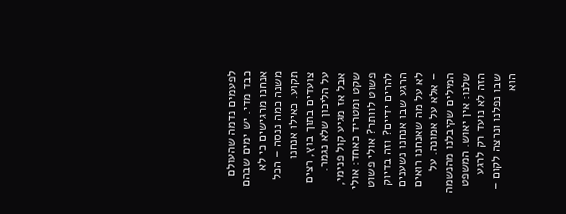לפעמים נדמה שהעולם כבד מדי. יש ימים שבהם אנחנו מרגישים כי לא משנה כמה ננסה – הכל תקוע. כאילו אנחנו צועדים בתוך בוץ, רצים על הליכון שלא נגמר. אבל אז מגיע קול פנימי, שקט ומטריד כאחד: אולי פשוט לוותר? אולי פשוט להרים ידיים? וזה בדיוק הרגע שבו אנחנו נשענים לא על מה שאנחנו רואים – אלא על אמונה. על המילים שקיבלנו מהנשמה שלנו: אין יאוש. המשפט הזה לא נועד רק לרגע שבו נפלנו ונרצה לקום – הוא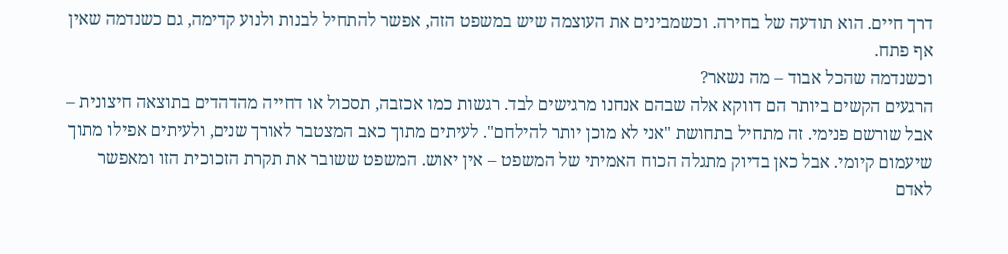דרך חיים. הוא תודעה של בחירה. וכשמבינים את העוצמה שיש במשפט הזה, אפשר להתחיל לבנות ולנוע קדימה, גם כשנדמה שאין אף פתח.
וכשנדמה שהכל אבוד – מה נשאר?
הרגעים הקשים ביותר הם דווקא אלה שבהם אנחנו מרגישים לבד. רגשות כמו אכזבה, תסכול או דחייה מהדהדים בתוצאה חיצונית – אבל שורשם פנימי. זה מתחיל בתחושת "אני לא מוכן יותר להילחם". לעיתים מתוך כאב המצטבר לאורך שנים, ולעיתים אפילו מתוך שיעמום קיומי. אבל כאן בדיוק מתגלה הכוח האמיתי של המשפט – אין יאוש. המשפט ששובר את תקרת הזכוכית הזו ומאפשר לאדם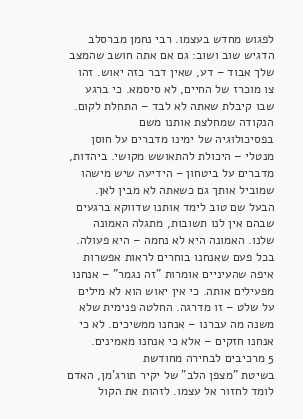לפגוש מחדש בעצמו. רבי נחמן מברסלב הדגיש שוב ושוב: גם אם אתה חושב שהמצב שלך אבוד – דע, שאין דבר כזה יאוש. זהו צו מוכרז של החיים, לא סיסמא. כי ברגע שבו קיבלת שאתה לא לבד – התחלת לקום.
הנקודה שמחלצת אותנו משם
בפסיכולוגיה של ימינו מדברים על חוסן מנטלי – היכולת להתאושש מקושי. ביהדות, מדברים על ביטחון – הידיעה שיש מישהו שמוביל אותך גם כשאתה לא מבין לאן. הבעל שם טוב לימד אותנו שדווקא ברגעים שבהם אין לנו תשובות, מתגלה האמונה שלנו. האמונה היא לא נחמה – היא פעולה. בכל פעם שאנחנו בוחרים לראות אפשרות איפה שהעיניים אומרות "זה נגמר" – אנחנו מפעילים אותה. כי אין יאוש הוא לא מילים על שלט – זו מדרגה. החלטה פנימית שלא משנה מה עברנו – אנחנו ממשיכים. לא כי אנחנו חזקים – אלא כי אנחנו מאמינים.
5 מרכיבים לבחירה מחודשת
בשיטת "מצפן הלב" של יקיר תורג'מן, האדם לומד לחזור אל עצמו. לזהות את הקול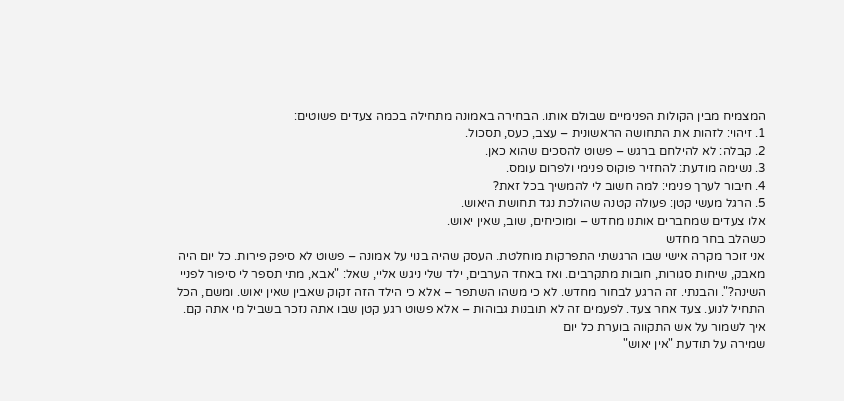המצמיח מבין הקולות הפנימיים שבולם אותו. הבחירה באמונה מתחילה בכמה צעדים פשוטים:
1. זיהוי: לזהות את התחושה הראשונית – עצב, כעס, תסכול.
2. קבלה: לא להילחם ברגש – פשוט להסכים שהוא כאן.
3. נשימה מודעת: להחזיר פוקוס פנימי ולפרום עומס.
4. חיבור לערך פנימי: למה חשוב לי להמשיך בכל זאת?
5. הרגל מעשי קטן: פעולה קטנה שהולכת נגד תחושת היאוש.
אלו צעדים שמחברים אותנו מחדש – ומוכיחים, שוב, שאין יאוש.
כשהלב בחר מחדש
אני זוכר מקרה אישי שבו הרגשתי התפרקות מוחלטת. העסק שהיה בנוי על אמונה – פשוט לא סיפק פירות. כל יום היה מאבק, שיחות סגורות, חובות מתקרבים. ואז באחד הערבים, ילד שלי ניגש אליי, שאל: "אבא, מתי תספר לי סיפור לפניי השינה?". והבנתי. זה הרגע לבחור מחדש. לא כי משהו השתפר – אלא כי הילד הזה זקוק שאבין שאין יאוש. ומשם, הכל התחיל לנוע. צעד אחר צעד. לפעמים זה לא תובנות גבוהות – אלא פשוט רגע קטן שבו אתה נזכר בשביל מי אתה קם.
איך לשמור על אש התקווה בוערת כל יום
שמירה על תודעת "אין יאוש"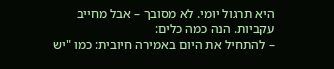היא תרגול יומי. לא מסובך – אבל מחייב עקביות. הנה כמה כלים:
– להתחיל את היום באמירה חיובית: כמו "יש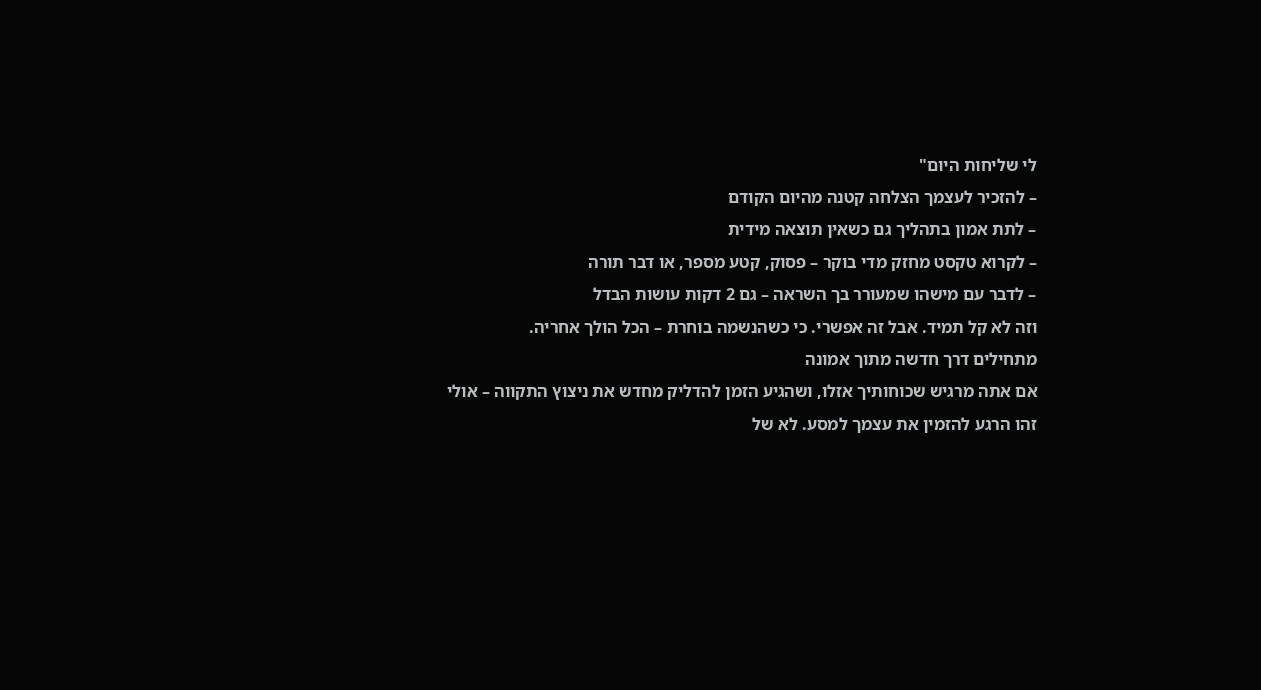לי שליחות היום"
– להזכיר לעצמך הצלחה קטנה מהיום הקודם
– לתת אמון בתהליך גם כשאין תוצאה מידית
– לקרוא טקסט מחזק מדי בוקר – פסוק, קטע מספר, או דבר תורה
– לדבר עם מישהו שמעורר בך השראה – גם 2 דקות עושות הבדל
וזה לא קל תמיד. אבל זה אפשרי. כי כשהנשמה בוחרת – הכל הולך אחריה.
מתחילים דרך חדשה מתוך אמונה
אם אתה מרגיש שכוחותיך אזלו, ושהגיע הזמן להדליק מחדש את ניצוץ התקווה – אולי זהו הרגע להזמין את עצמך למסע. לא של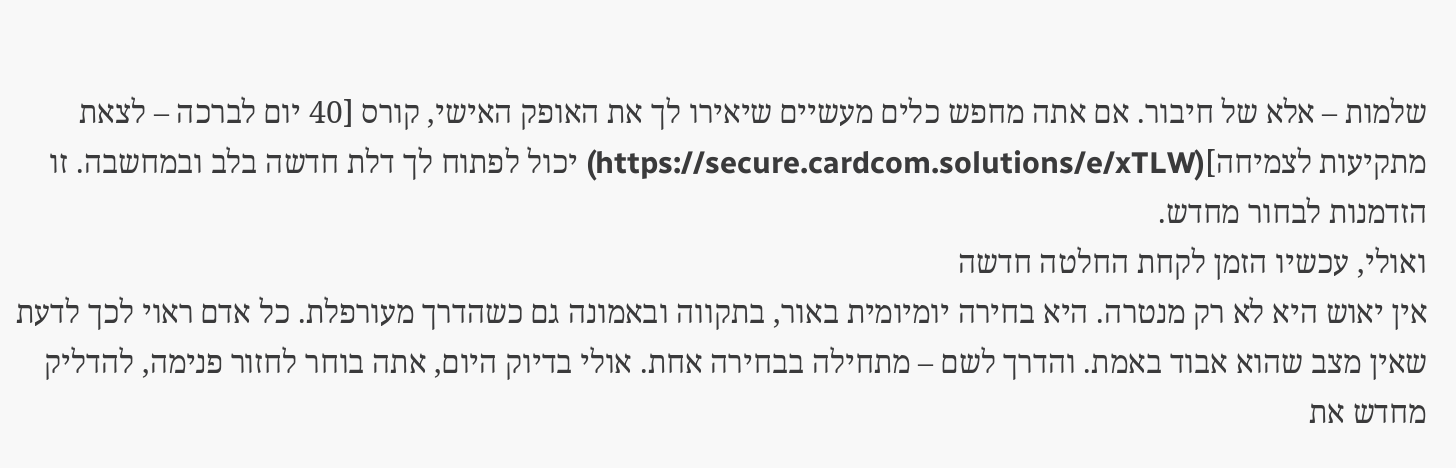שלמות – אלא של חיבור. אם אתה מחפש כלים מעשיים שיאירו לך את האופק האישי, קורס [40 יום לברכה – לצאת מתקיעות לצמיחה](https://secure.cardcom.solutions/e/xTLW) יכול לפתוח לך דלת חדשה בלב ובמחשבה. זו הזדמנות לבחור מחדש.
ואולי, עכשיו הזמן לקחת החלטה חדשה
אין יאוש היא לא רק מנטרה. היא בחירה יומיומית באור, בתקווה ובאמונה גם כשהדרך מעורפלת. כל אדם ראוי לכך לדעת שאין מצב שהוא אבוד באמת. והדרך לשם – מתחילה בבחירה אחת. אולי בדיוק היום, אתה בוחר לחזור פנימה, להדליק מחדש את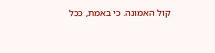קול האמונה. כי באמת, ככל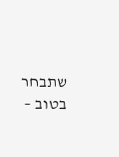שתבחר בטוב –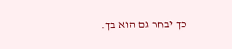כך יבחר גם הוא בך.